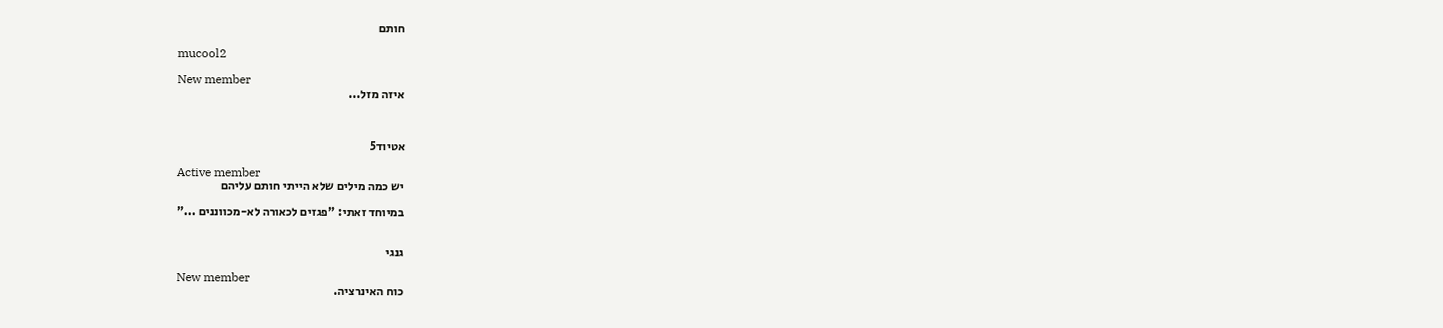חותם

mucool2

New member
איזה מזל...



אטיוד5

Active member
יש כמה מילים שלא הייתי חותם עליהם

במיוחד זאתי: "פגזים לכאורה לא-מכווננים ..."


גנגי

New member
כוח האינרציה.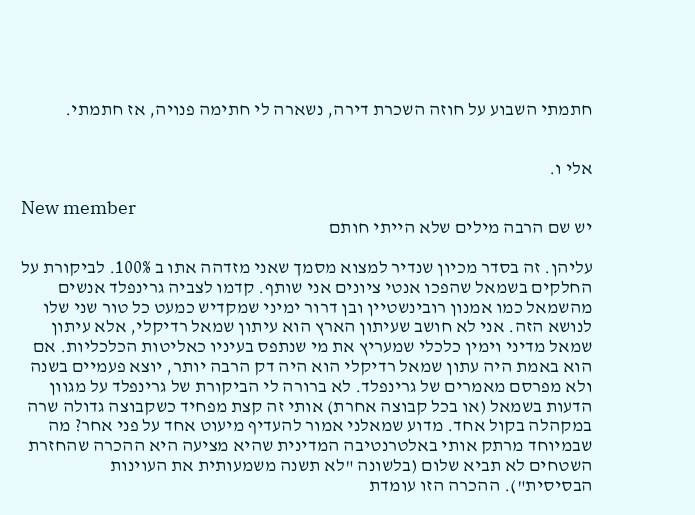חתמתי השבוע על חוזה השכרת דירה, נשארה לי חתימה פנויה, אז חתמתי.


אלי ו.

New member
יש שם הרבה מילים שלא הייתי חותם

עליהן. זה בסדר מכיון שנדיר למצוא מסמך שאני מזדהה אתו ב 100%. לביקורת על החלקים בשמאל שהפכו אנטי ציונים אני שותף. קדמו לצביה גרינפלד אנשים מהשמאל כמו אמנון רובינשטיין ובן דרור ימיני שמקדיש כמעט כל טור שני שלו לנושא הזה. אני לא חושב שעיתון הארץ הוא עיתון שמאל רדיקלי, אלא עיתון שמאל מדיני וימין כלכלי שמעריץ את מי שנתפס בעיניו כאליטות הכלכליות. אם הוא באמת היה עתון שמאל רדיקלי הוא היה דק הרבה יותר, יוצא פעמיים בשנה ולא מפרסם מאמרים של גרינפלד. לא ברורה לי הביקורת של גרינפלד על מגוון הדעות בשמאל (או בכל קבוצה אחרת) אותי זה קצת מפחיד כשקבוצה גדולה שרה במקהלה בקול אחד. מדוע שמאלני אמור להעדיף מיעוט אחד על פני אחר? מה שבמיוחד מרתק אותי באלטרנטיבה המדינית שהיא מציעה היא ההכרה שהחזרת השטחים לא תביא שלום (בלשונה "לא תשנה משמעותית את העוינות הבסיסית"). ההכרה הזו עומדת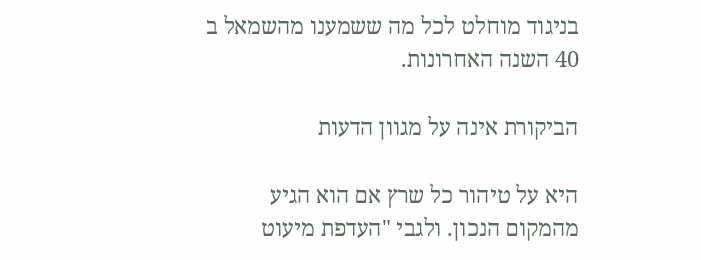בניגוד מוחלט לכל מה ששמענו מהשמאל ב 40 השנה האחרונות.

הביקורת אינה על מגוון הדעות

היא על טיהור כל שרץ אם הוא הגיע מהמקום הנכון. ולגבי "העדפת מיעוט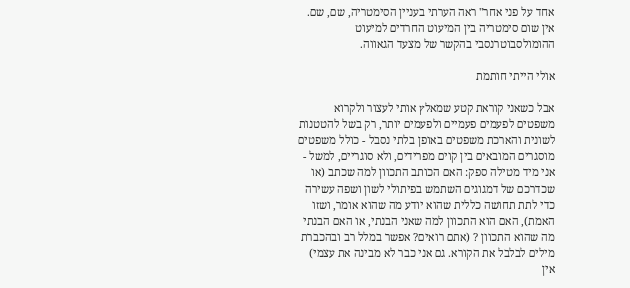אחד על פני אחר" ראה הערתי בעניין הסימטריה, שם, שם. אין שום סימטריה בין המיעוט החרדים למיעוט ההומולסבוטרנסבי בהקשר של מצעד הגאווה.

אולי הייתי חותמת

אבל כשאני קוראת קטע שמאלץ אותי לעצור ולקרוא משפטים לפעמים פעמיים ולפעמים יותר, רק בשל להטטנות לשונית והארכת משפטים באופן בלתי נסבל - כולל משפטים מוסגרים המובאים בין קוים מפרידים, ולא סוגריים, למשל - אני מיד מטילה ספק: האם הכותב התכוון למה שכתב (או שכדרכם של דמגוגים השתמש בפיתולי לשון ושפה עשירה כדי לתת תחושה כללית שהוא יודע מה שהוא אומר, ושזו האמת), האם הוא התכוון למה שאני הבנתי, או האם הבנתי מה שהוא התכוון ? (אתם רואים? אפשר במלל רב ובהכברת מילים לבלבל את הקורא. גם אני כבר לא מבינה את עצמי) אין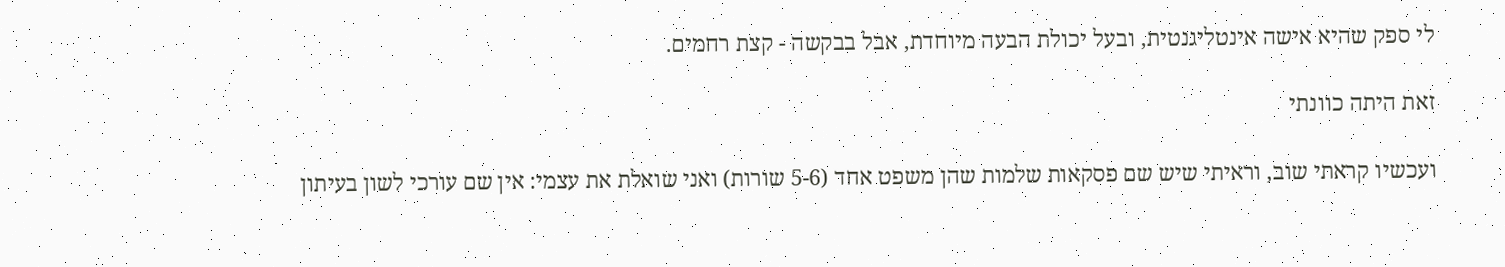לי ספק שהיא אישה אינטליגנטית, ובעל יכולת הבעה מיוחדת, אבל בבקשה - קצת רחמים.

זאת היתה כוונתי

ועכשיו קראתי שוב, וראיתי שיש שם פסקאות שלמות שהן משפט אחד (5-6 שורות) ואני שואלת את עצמי: אין שם עורכי לשון בעיתון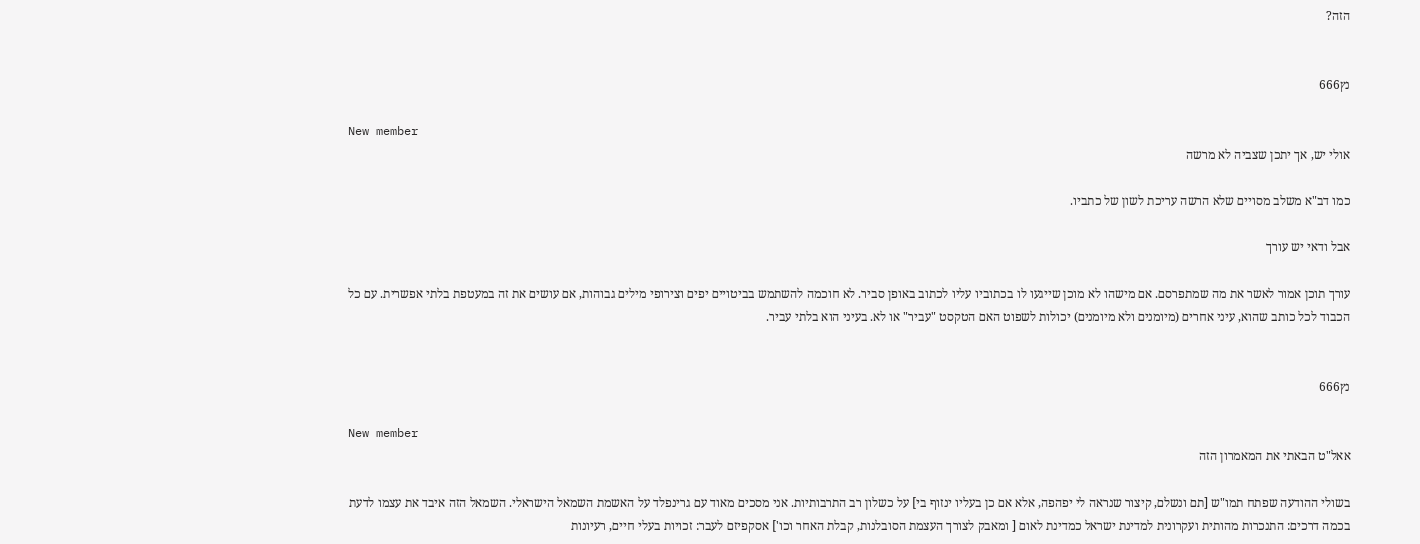הזה?


נץ666

New member
אולי יש, אך יתכן שצביה לא מרשה

כמו דב"א משלב מסויים שלא הרשה עריכת לשון של כתביו.

אבל ודאי יש עורך

עורך תוכן אמור לאשר את מה שמתפרסם. אם מישהו לא מוכן שייגעו לו בכתוביו עליו לכתוב באופן סביר. לא חוכמה להשתמש בביטויים יפים וצירופי מילים גבוהות, אם עושים את זה במעטפת בלתי אפשרית. עם כל הכבוד לכל כותב שהוא, עיני אחרים (מיומנים ולא מיומנים) יכולות לשפוט האם הטקסט "עביר" או לא. בעיני הוא בלתי עביר.


נץ666

New member
אאל"ט הבאתי את המאמרון הזה

בשולי ההודעה שפתח תמו"ש [תם ונשלם, קיצור שנראה לי יפהפה, אלא אם כן בעליו ינזוף בי] על כשלון רב התרבותיות. אני מסכים מאוד עם גרינפלד על האשמת השמאל הישראלי. השמאל הזה איבד את עצמו לדעת בכמה דרכים: התנכרות מהותית ועקרונית למדינת ישראל כמדינת לאום [ ומאבק לצורך העצמת הסובלנות, קבלת האחר וכו'] אסקפיזם לעבר: זכויות בעלי חיים, רעיונות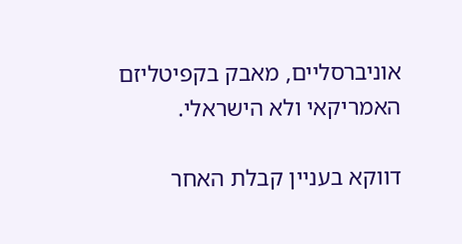אוניברסליים, מאבק בקפיטליזם האמריקאי ולא הישראלי.

דווקא בעניין קבלת האחר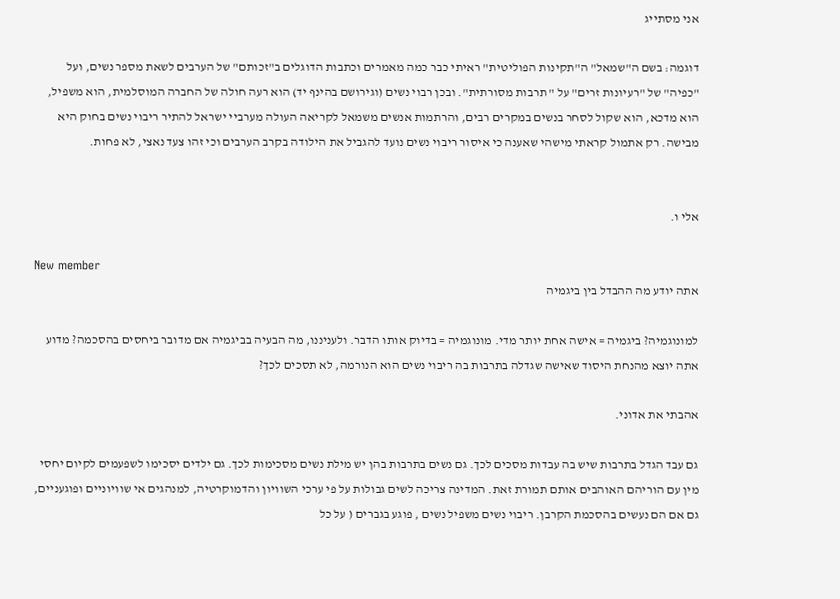אני מסתייג

דוגמה: בשם ה"שמאל" ה"תקינות הפוליטית" ראיתי כבר כמה מאמרים וכתבות הדוגלים ב"זכותם" של הערבים לשאת מספר נשים, ועל "כפיה" של "רעיונות זרים" על " תרבות מסורתית". ובכן רבוי נשים (וגירושם בהינף יד) הוא רעה חולה של החברה המוסלמית, הוא משפיל, הוא מדכא, הוא שקול לסחר בנשים במקרים רבים, והרתמות אנשים משמאל לקריאה העולה מערביי ישראל להתיר ריבוי נשים בחוק היא מבישה. רק אתמול קראתי מישהי שאענה כי איסור ריבוי נשים נועד להגביל את הילודה בקרב הערבים וכי זהו צעד נאצי, לא פחות.


אלי ו.

New member
אתה יודע מה ההבדל בין ביגמיה

למונוגמיה? ביגמיה = אישה אחת יותר מדי. מונוגמיה = בדיוק אותו הדבר. ולעניננו, מה הבעיה בביגמיה אם מדובר ביחסים בהסכמה? מדוע אתה יוצא מהנחת היסוד שאישה שגדלה בתרבות בה ריבוי נשים הוא הנורמה, לא תסכים לכך?

אהבתי את אדוני.

גם עבד הגדל בתרבות שיש בה עבדות מסכים לכך. גם נשים בתרבות בהן יש מילת נשים מסכימות לכך. גם ילדים יסכימו לשפעמים לקיום יחסי מין עם הוריהם האוהבים אותם תמורת זאת. המדינה צריכה לשים גבולות על פי ערכי השוויון והדמוקרטיה, למנהגים אי שוויוניים ופוגעניים, גם אם הם נעשים בהסכמת הקרבן. ריבוי נשים משפיל נשים , פוגע בגברים ( על כל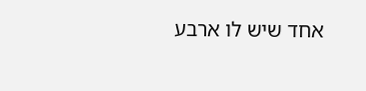אחד שיש לו ארבע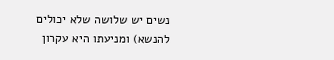נשים יש שלושה שלא יכולים להנשא) ומניעתו היא עקרון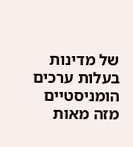של מדינות בעלות ערכים הומניסטיים מזה מאות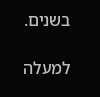בשנים.

למעלה